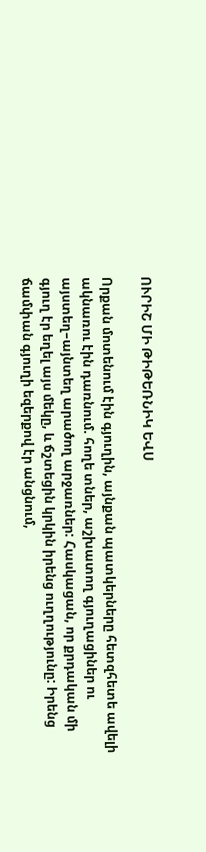ՈՒՐԻՇ ՄԻ ԹԻԹԵՌՆԻԿ ԵՎՍ

Որքան մոտենում էին գյուղին, այնքան պատկերները հետզհետե ավելի ակնառու էին դառնում. հողե տներ, աշխատող գյուղացիներ ու այստեղ–այնտեղ արածող արջառներ: Հասկացան, որ քրդական մի գյուղ էր եղել այս մեկը, և ճշտեցին կրկին իրենց ուղղությունը: Իրենց ճամփան գյուղի եզերքով էր անցնում,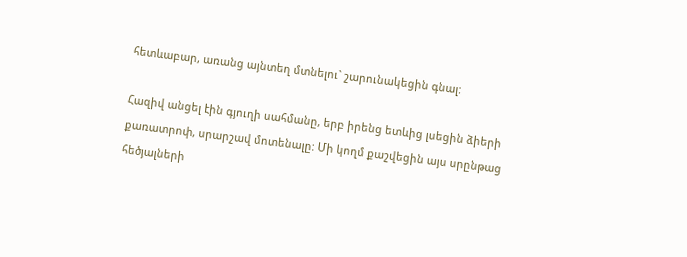հետևաբար, առանց այնտեղ մտնելու` շարունակեցին գնալ:

Հազիվ անցել էին գյուղի սահմանը, երբ իրենց ետևից լսեցին ձիերի քառատրոփ, սրարշավ մոտենալը: Մի կողմ քաշվեցին այս սրընթաց հեծյալների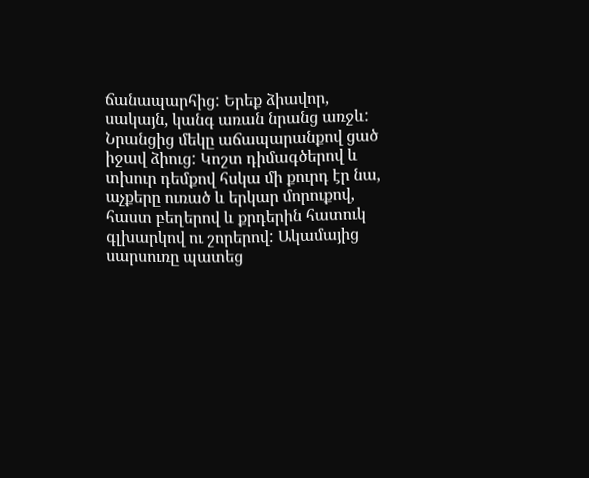ճանապարհից: Երեք ձիավոր, սակայն, կանգ առան նրանց առջև: Նրանցից մեկը աճապարանքով ցած իջավ ձիուց: Կոշտ դիմագծերով և տխուր դեմքով հսկա մի քուրդ էր նա, աչքերը ուռած և երկար մորուքով, հաստ բեղերով և քրդերին հատուկ գլխարկով ու շորերով: Ակամայից սարսուռը պատեց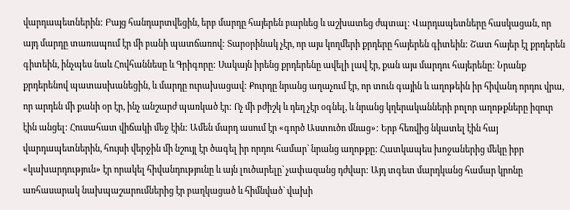վարդապետներին: Բայց հանդարտվեցին, երբ մարդը հայերեն բարևեց և աշխատեց ժպտալ: Վարդապետները հասկացան, որ այդ մարդը տառապում էր մի բանի պատճառով: Տարօրինակ չէր, որ այս կողմերի քրդերը հայերեն գիտեին: Շատ հայեր էլ քրդերեն գիտեին, ինչպես նաև Հովհաննեսը և Գրիգորը: Սակայն իրենց քրդերենը ավելի լավ էր, քան այս մարդու հայերենը: Նրանք քրդերենով պատասխանեցին, և մարդը ուրախացավ: Քուրդը նրանց աղաչում էր, որ տուն գային և աղոթեին իր հիվանդ որդու վրա, որ արդեն մի քանի օր էր, ինչ անշարժ պառկած էր: Ոչ մի բժիշկ և դեղ չէր օգնել, և նրանց կղերականների բոլոր աղոթքները իզուր էին անցել: Հուսահատ վիճակի մեջ էին: Ամեն մարդ ասում էր «գործ Աստուծո մնաց»: Երբ հեռվից նկատել էին հայ վարդապետներին, հույսի վերջին մի նշույլ էր ծագել իր որդու համար` նրանց աղոթքը: Հատկապես խոջաներից մեկը իբր «կախարդություն» էր որակել հիվանդությունը և այն լուծարելը` չափազանց դժվար: Այդ տգետ մարդկանց համար կրոնը առհասարակ նախպաշարումներից էր բաղկացած և հիմնված` վախի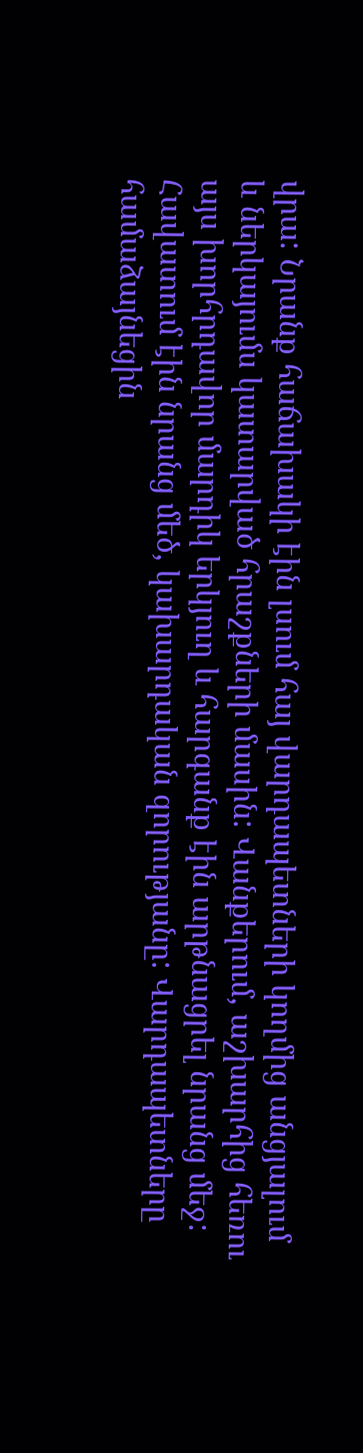վրա: Նրանք հաճախակի էին լսում հայ վարդապետների կողմից անցյալում և ներկայումս կատարված հրաշքների մասին: Վանքերում, աշխարհից հեռու այս խորհրդավոր մարդիկ երկյուղ և հարգանք էին արթնացրել նրանց մեջ: Հավատում էին նրանց մեծ, կախարդական զորությանը: Վարդապետները համաձայնեցին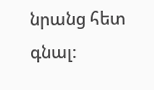նրանց հետ գնալ: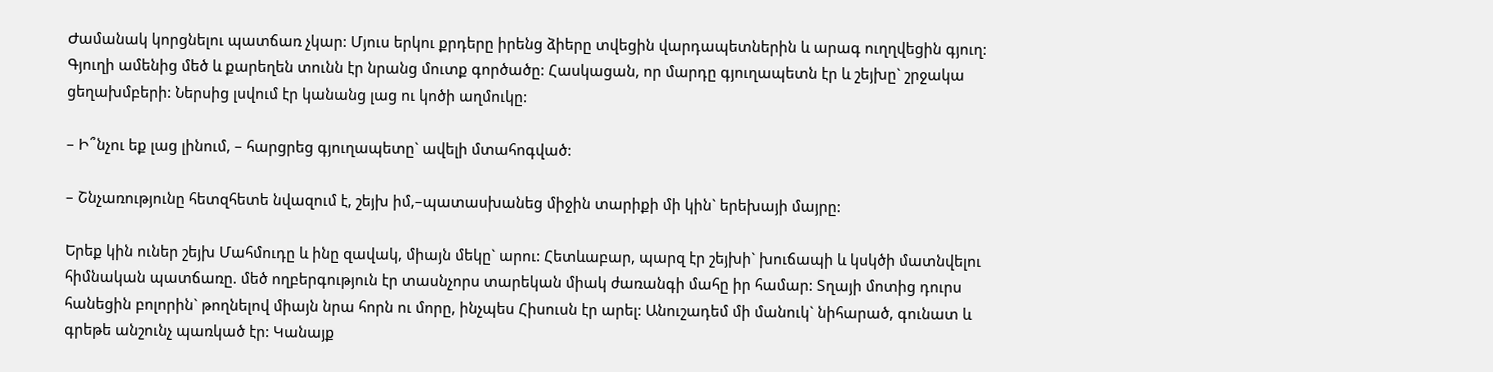Ժամանակ կորցնելու պատճառ չկար: Մյուս երկու քրդերը իրենց ձիերը տվեցին վարդապետներին և արագ ուղղվեցին գյուղ: Գյուղի ամենից մեծ և քարեղեն տունն էր նրանց մուտք գործածը: Հասկացան, որ մարդը գյուղապետն էր և շեյխը` շրջակա ցեղախմբերի: Ներսից լսվում էր կանանց լաց ու կոծի աղմուկը:

– Ի՞նչու եք լաց լինում, – հարցրեց գյուղապետը` ավելի մտահոգված:

– Շնչառությունը հետզհետե նվազում է, շեյխ իմ,–պատասխանեց միջին տարիքի մի կին` երեխայի մայրը:

Երեք կին ուներ շեյխ Մահմուդը և ինը զավակ, միայն մեկը` արու: Հետևաբար, պարզ էր շեյխի` խուճապի և կսկծի մատնվելու հիմնական պատճառը. մեծ ողբերգություն էր տասնչորս տարեկան միակ ժառանգի մահը իր համար: Տղայի մոտից դուրս հանեցին բոլորին` թողնելով միայն նրա հորն ու մորը, ինչպես Հիսուսն էր արել: Անուշադեմ մի մանուկ` նիհարած, գունատ և գրեթե անշունչ պառկած էր: Կանայք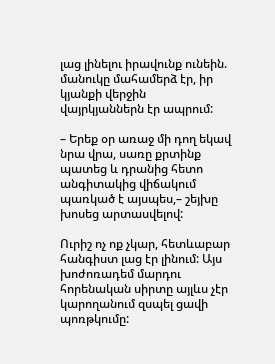լաց լինելու իրավունք ունեին. մանուկը մահամերձ էր, իր կյանքի վերջին վայրկյաններն էր ապրում:

– Երեք օր առաջ մի դող եկավ նրա վրա, սառը քրտինք պատեց և դրանից հետո անգիտակից վիճակում պառկած է այսպես,– շեյխը խոսեց արտասվելով:

Ուրիշ ոչ ոք չկար, հետևաբար հանգիստ լաց էր լինում: Այս խոժոռադեմ մարդու հորենական սիրտը այլևս չէր կարողանում զսպել ցավի պոռթկումը: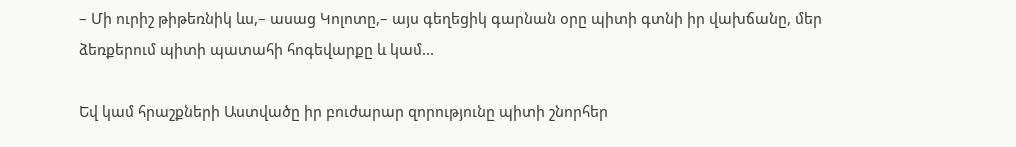– Մի ուրիշ թիթեռնիկ ևս,– ասաց Կոլոտը,– այս գեղեցիկ գարնան օրը պիտի գտնի իր վախճանը, մեր ձեռքերում պիտի պատահի հոգեվարքը և կամ...

Եվ կամ հրաշքների Աստվածը իր բուժարար զորությունը պիտի շնորհեր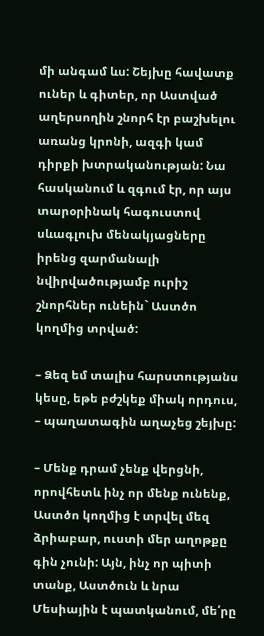մի անգամ ևս: Շեյխը հավատք ուներ և գիտեր, որ Աստված աղերսողին շնորհ էր բաշխելու առանց կրոնի, ազգի կամ դիրքի խտրականության: Նա հասկանում և զգում էր, որ այս տարօրինակ հագուստով սևագլուխ մենակյացները իրենց զարմանալի նվիրվածությամբ ուրիշ շնորհներ ունեին` Աստծո կողմից տրված:

– Ձեզ եմ տալիս հարստությանս կեսը, եթե բժշկեք միակ որդուս, – պաղատագին աղաչեց շեյխը:

– Մենք դրամ չենք վերցնի, որովհետև ինչ որ մենք ունենք, Աստծո կողմից է տրվել մեզ ձրիաբար, ուստի մեր աղոթքը գին չունի: Այն, ինչ որ պիտի տանք, Աստծուն և նրա Մեսիային է պատկանում, մե՛րը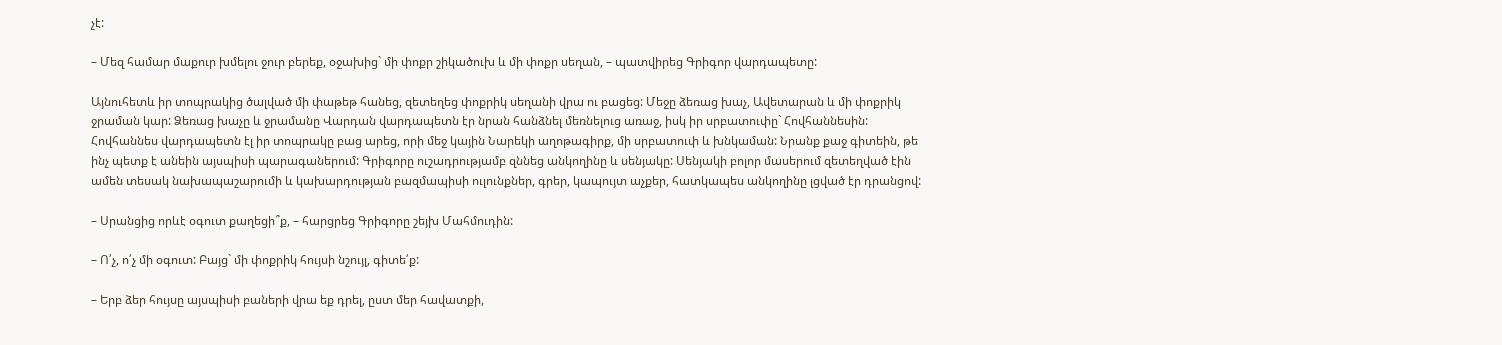չէ:

– Մեզ համար մաքուր խմելու ջուր բերեք, օջախից` մի փոքր շիկածուխ և մի փոքր սեղան, – պատվիրեց Գրիգոր վարդապետը:

Այնուհետև իր տոպրակից ծալված մի փաթեթ հանեց, զետեղեց փոքրիկ սեղանի վրա ու բացեց: Մեջը ձեռաց խաչ, Ավետարան և մի փոքրիկ ջրաման կար: Ձեռաց խաչը և ջրամանը Վարդան վարդապետն էր նրան հանձնել մեռնելուց առաջ, իսկ իր սրբատուփը` Հովհաննեսին: Հովհաննես վարդապետն էլ իր տոպրակը բաց արեց, որի մեջ կային Նարեկի աղոթագիրք, մի սրբատուփ և խնկաման: Նրանք քաջ գիտեին, թե ինչ պետք է անեին այսպիսի պարագաներում: Գրիգորը ուշադրությամբ զննեց անկողինը և սենյակը: Սենյակի բոլոր մասերում զետեղված էին ամեն տեսակ նախապաշարումի և կախարդության բազմապիսի ուլունքներ, գրեր, կապույտ աչքեր, հատկապես անկողինը լցված էր դրանցով:

– Սրանցից որևէ օգուտ քաղեցի՞ք, – հարցրեց Գրիգորը շեյխ Մահմուդին:

– Ո՛չ, ո՛չ մի օգուտ: Բայց` մի փոքրիկ հույսի նշույլ, գիտե՛ք:

– Երբ ձեր հույսը այսպիսի բաների վրա եք դրել, ըստ մեր հավատքի,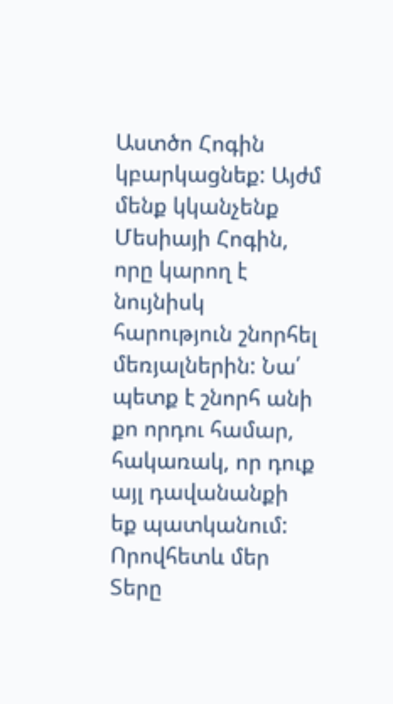Աստծո Հոգին կբարկացնեք: Այժմ մենք կկանչենք Մեսիայի Հոգին, որը կարող է նույնիսկ հարություն շնորհել մեռյալներին: Նա՛ պետք է շնորհ անի քո որդու համար, հակառակ, որ դուք այլ դավանանքի եք պատկանում: Որովհետև մեր Տերը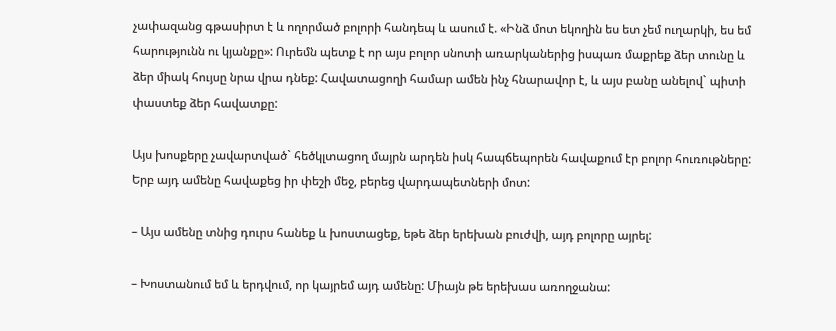չափազանց գթասիրտ է և ողորմած բոլորի հանդեպ և ասում է. «Ինձ մոտ եկողին ես ետ չեմ ուղարկի, ես եմ հարությունն ու կյանքը»: Ուրեմն պետք է որ այս բոլոր սնոտի առարկաներից իսպառ մաքրեք ձեր տունը և ձեր միակ հույսը նրա վրա դնեք: Հավատացողի համար ամեն ինչ հնարավոր է, և այս բանը անելով` պիտի փաստեք ձեր հավատքը:

Այս խոսքերը չավարտված` հեծկլտացող մայրն արդեն իսկ հապճեպորեն հավաքում էր բոլոր հուռութները: Երբ այդ ամենը հավաքեց իր փեշի մեջ, բերեց վարդապետների մոտ:

– Այս ամենը տնից դուրս հանեք և խոստացեք, եթե ձեր երեխան բուժվի, այդ բոլորը այրել:

– Խոստանում եմ և երդվում, որ կայրեմ այդ ամենը: Միայն թե երեխաս առողջանա: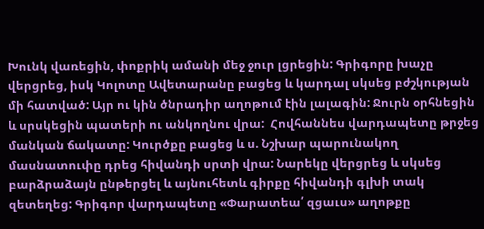Խունկ վառեցին, փոքրիկ ամանի մեջ ջուր լցրեցին: Գրիգորը խաչը վերցրեց, իսկ Կոլոտը Ավետարանը բացեց և կարդալ սկսեց բժշկության մի հատված: Այր ու կին ծնրադիր աղոթում էին լալագին: Ջուրն օրհնեցին և սրսկեցին պատերի ու անկողնու վրա:  Հովհաննես վարդապետը թրջեց մանկան ճակատը: Կուրծքը բացեց և ս. Նշխար պարունակող մասնատուփը դրեց հիվանդի սրտի վրա: Նարեկը վերցրեց և սկսեց բարձրաձայն ընթերցել և այնուհետև գիրքը հիվանդի գլխի տակ զետեղեց: Գրիգոր վարդապետը «Փարատեա՛ զցաւս» աղոթքը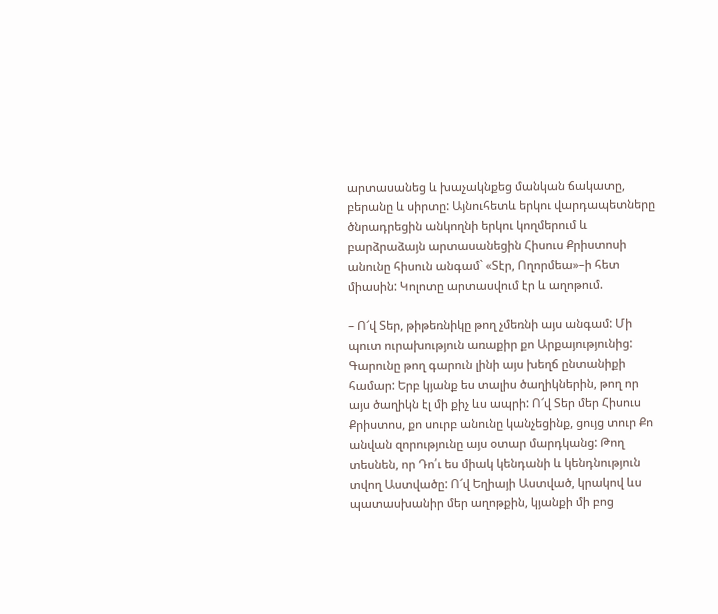արտասանեց և խաչակնքեց մանկան ճակատը, բերանը և սիրտը: Այնուհետև երկու վարդապետները ծնրադրեցին անկողնի երկու կողմերում և բարձրաձայն արտասանեցին Հիսուս Քրիստոսի անունը հիսուն անգամ` «Տէր, Ողորմեա»–ի հետ միասին: Կոլոտը արտասվում էր և աղոթում.

– Ո՜վ Տեր, թիթեռնիկը թող չմեռնի այս անգամ: Մի պուտ ուրախություն առաքիր քո Արքայությունից: Գարունը թող գարուն լինի այս խեղճ ընտանիքի համար: Երբ կյանք ես տալիս ծաղիկներին, թող որ այս ծաղիկն էլ մի քիչ ևս ապրի: Ո՜վ Տեր մեր Հիսուս Քրիստոս, քո սուրբ անունը կանչեցինք, ցույց տուր Քո անվան զորությունը այս օտար մարդկանց: Թող տեսնեն, որ Դո՛ւ ես միակ կենդանի և կենդնություն տվող Աստվածը: Ո՜վ Եղիայի Աստված, կրակով ևս պատասխանիր մեր աղոթքին, կյանքի մի բոց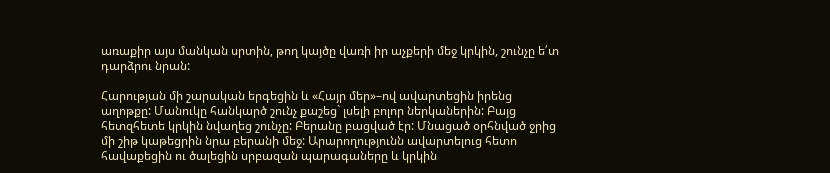առաքիր այս մանկան սրտին, թող կայծը վառի իր աչքերի մեջ կրկին, շունչը ե՛տ դարձրու նրան:

Հարության մի շարական երգեցին և «Հայր մեր»–ով ավարտեցին իրենց աղոթքը: Մանուկը հանկարծ շունչ քաշեց` լսելի բոլոր ներկաներին: Բայց հետզհետե կրկին նվաղեց շունչը: Բերանը բացված էր: Մնացած օրհնված ջրից մի շիթ կաթեցրին նրա բերանի մեջ: Արարողությունն ավարտելուց հետո հավաքեցին ու ծալեցին սրբազան պարագաները և կրկին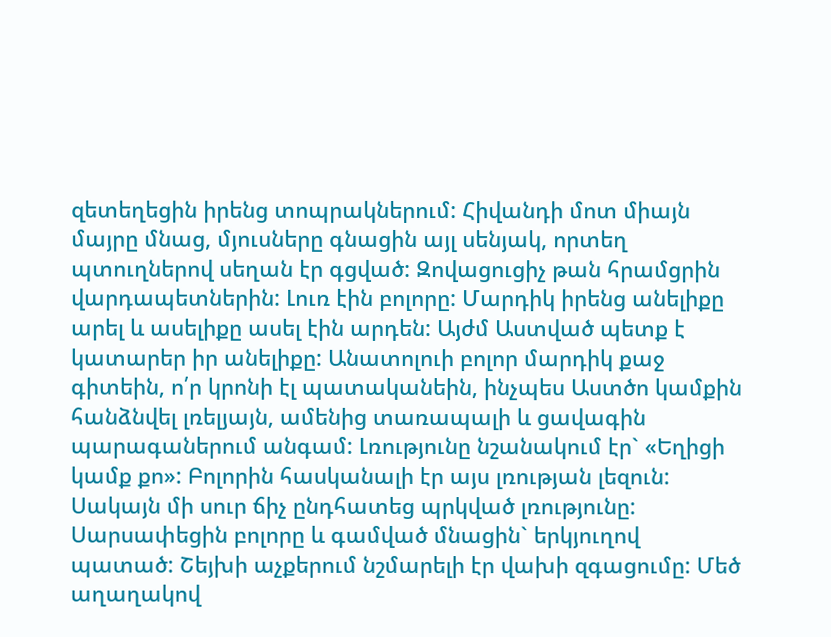զետեղեցին իրենց տոպրակներում: Հիվանդի մոտ միայն մայրը մնաց, մյուսները գնացին այլ սենյակ, որտեղ պտուղներով սեղան էր գցված: Զովացուցիչ թան հրամցրին վարդապետներին: Լուռ էին բոլորը: Մարդիկ իրենց անելիքը արել և ասելիքը ասել էին արդեն: Այժմ Աստված պետք է կատարեր իր անելիքը: Անատոլուի բոլոր մարդիկ քաջ գիտեին, ո՛ր կրոնի էլ պատականեին, ինչպես Աստծո կամքին հանձնվել լռելյայն, ամենից տառապալի և ցավագին պարագաներում անգամ: Լռությունը նշանակում էր` «Եղիցի կամք քո»: Բոլորին հասկանալի էր այս լռության լեզուն: Սակայն մի սուր ճիչ ընդհատեց պրկված լռությունը: Սարսափեցին բոլորը և գամված մնացին` երկյուղով պատած: Շեյխի աչքերում նշմարելի էր վախի զգացումը: Մեծ աղաղակով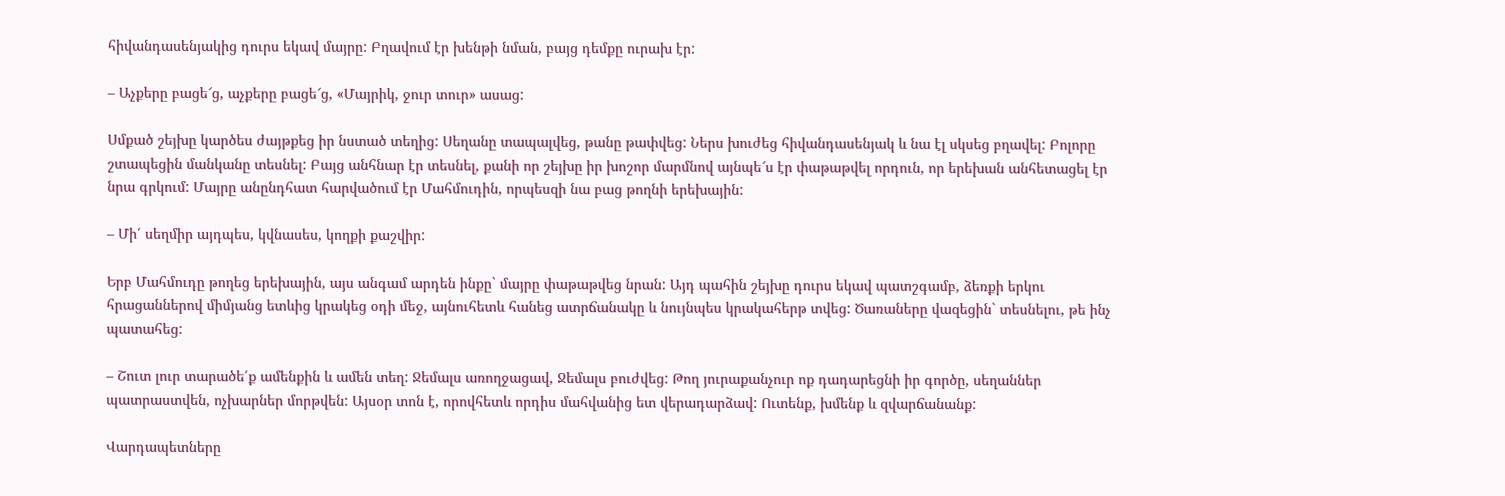հիվանդասենյակից դուրս եկավ մայրը: Բղավում էր խենթի նման, բայց դեմքը ուրախ էր:

– Աչքերը բացե՜ց, աչքերը բացե՜ց, «Մայրիկ, ջուր տուր» ասաց:

Սմքած շեյխը կարծես ժայթքեց իր նստած տեղից: Սեղանը տապալվեց, թանը թափվեց: Ներս խուժեց հիվանդասենյակ և նա էլ սկսեց բղավել: Բոլորը շտապեցին մանկանը տեսնել: Բայց անհնար էր տեսնել, քանի որ շեյխը իր խոշոր մարմնով այնպե՜ս էր փաթաթվել որդուն, որ երեխան անհետացել էր նրա գրկում: Մայրը անընդհատ հարվածում էր Մահմուդին, որպեսզի նա բաց թողնի երեխային:

– Մի՛ սեղմիր այդպես, կվնասես, կողքի քաշվիր:

Երբ Մահմուդը թողեց երեխային, այս անգամ արդեն ինքը` մայրը փաթաթվեց նրան: Այդ պահին շեյխը դուրս եկավ պատշգամբ, ձեռքի երկու հրացաններով միմյանց ետևից կրակեց օդի մեջ, այնուհետև հանեց ատրճանակը և նույնպես կրակահերթ տվեց: Ծառաները վազեցին` տեսնելու, թե ինչ պատահեց:

– Շուտ լուր տարածե՛ք ամենքին և ամեն տեղ: Ջեմալս առողջացավ, Ջեմալս բուժվեց: Թող յուրաքանչուր ոք դադարեցնի իր գործը, սեղաններ պատրաստվեն, ոչխարներ մորթվեն: Այսօր տոն է, որովհետև որդիս մահվանից ետ վերադարձավ: Ուտենք, խմենք և զվարճանանք:

Վարդապետները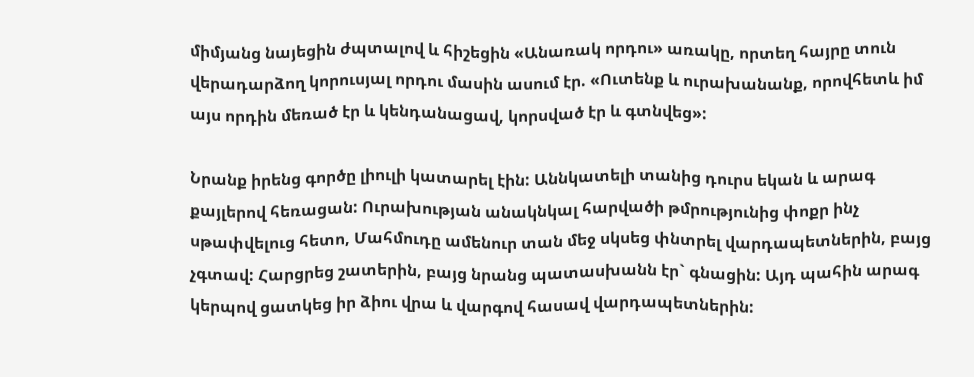միմյանց նայեցին ժպտալով և հիշեցին «Անառակ որդու» առակը, որտեղ հայրը տուն վերադարձող կորուսյալ որդու մասին ասում էր. «Ուտենք և ուրախանանք, որովհետև իմ այս որդին մեռած էր և կենդանացավ, կորսված էր և գտնվեց»:

Նրանք իրենց գործը լիուլի կատարել էին: Աննկատելի տանից դուրս եկան և արագ քայլերով հեռացան: Ուրախության անակնկալ հարվածի թմրությունից փոքր ինչ սթափվելուց հետո, Մահմուդը ամենուր տան մեջ սկսեց փնտրել վարդապետներին, բայց չգտավ: Հարցրեց շատերին, բայց նրանց պատասխանն էր` գնացին: Այդ պահին արագ կերպով ցատկեց իր ձիու վրա և վարգով հասավ վարդապետներին: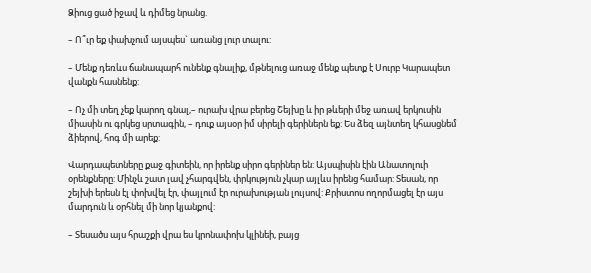Ձիուց ցած իջավ և դիմեց նրանց.

– Ո՞ւր եք փախչում այսպես` առանց լուր տալու:

– Մենք դեռևս ճանապարհ ունենք գնալիք, մթնելուց առաջ մենք պետք է Սուրբ Կարապետ վանքն հասնենք:

– Ոչ մի տեղ չեք կարող գնալ,– ուրախ վրա բերեց Շեյխը և իր թևերի մեջ առավ երկուսին միասին ու գրկեց սրտագին, – դուք այսօր իմ սիրելի գերիներն եք: Ես ձեզ այնտեղ կհասցնեմ ձիերով, հոգ մի արեք:

Վարդապետները քաջ գիտեին, որ իրենք սիրո գերիներ են: Այսպիսին էին Անատոլուի օրենքները: Մինչև շատ լավ չհարգվեն, փրկություն չկար այլևս իրենց համար: Տեսան, որ շեյխի երեսն էլ փոխվել էր, փայլում էր ուրախության լույսով: Քրիստոս ողորմացել էր այս մարդուն և օրհնել մի նոր կյանքով:

– Տեսածս այս հրաշքի վրա ես կրոնափոխ կլինեի, բայց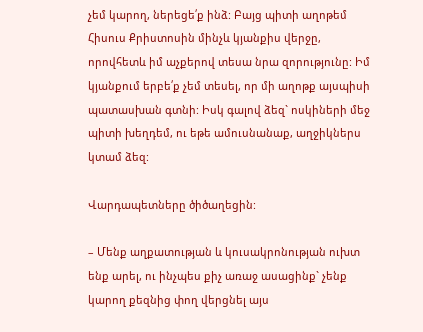չեմ կարող, ներեցե՛ք ինձ: Բայց պիտի աղոթեմ Հիսուս Քրիստոսին մինչև կյանքիս վերջը, որովհետև իմ աչքերով տեսա նրա զորությունը: Իմ կյանքում երբե՛ք չեմ տեսել, որ մի աղոթք այսպիսի պատասխան գտնի: Իսկ գալով ձեզ` ոսկիների մեջ պիտի խեղդեմ, ու եթե ամուսնանաք, աղջիկներս կտամ ձեզ:

Վարդապետները ծիծաղեցին:

– Մենք աղքատության և կուսակրոնության ուխտ ենք արել, ու ինչպես քիչ առաջ ասացինք` չենք կարող քեզնից փող վերցնել այս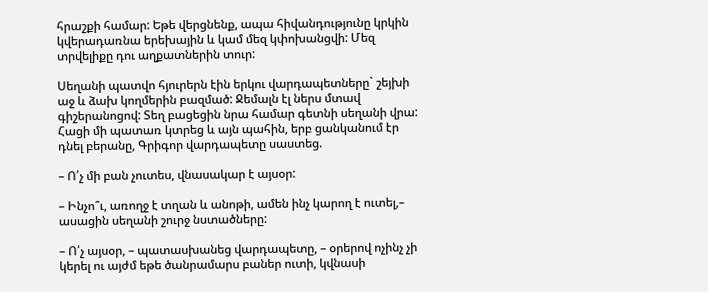հրաշքի համար: Եթե վերցնենք, ապա հիվանդությունը կրկին կվերադառնա երեխային և կամ մեզ կփոխանցվի: Մեզ տրվելիքը դու աղքատներին տուր:

Սեղանի պատվո հյուրերն էին երկու վարդապետները` շեյխի աջ և ձախ կողմերին բազմած: Ջեմալն էլ ներս մտավ գիշերանոցով: Տեղ բացեցին նրա համար գետնի սեղանի վրա: Հացի մի պատառ կտրեց և այն պահին, երբ ցանկանում էր դնել բերանը, Գրիգոր վարդապետը սաստեց.

– Ո՛չ մի բան չուտես, վնասակար է այսօր:

– Ինչո՞ւ, առողջ է տղան և անոթի, ամեն ինչ կարող է ուտել,– ասացին սեղանի շուրջ նստածները:

– Ո՛չ այսօր, – պատասխանեց վարդապետը, – օրերով ոչինչ չի կերել ու այժմ եթե ծանրամարս բաներ ուտի, կվնասի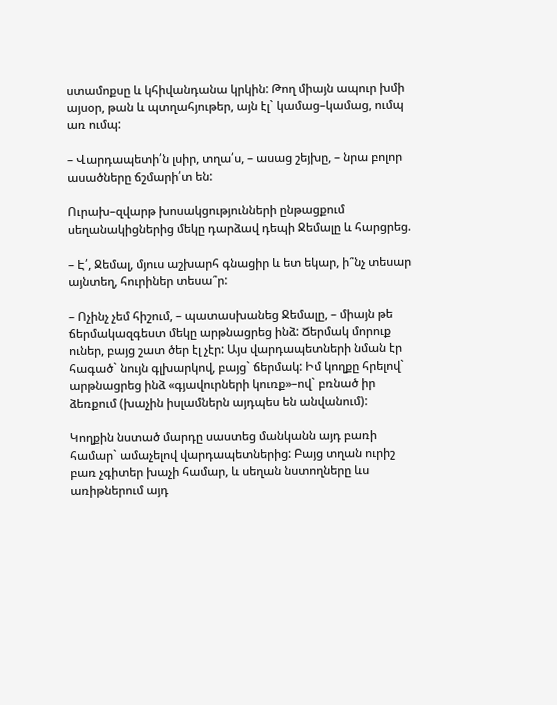ստամոքսը և կհիվանդանա կրկին: Թող միայն ապուր խմի այսօր, թան և պտղահյութեր, այն էլ` կամաց–կամաց, ումպ առ ումպ:

– Վարդապետի՛ն լսիր, տղա՛ս, – ասաց շեյխը, – նրա բոլոր ասածները ճշմարի՛տ են:

Ուրախ–զվարթ խոսակցությունների ընթացքում սեղանակիցներից մեկը դարձավ դեպի Ջեմալը և հարցրեց.

– Է՛, Ջեմալ, մյուս աշխարհ գնացիր և ետ եկար, ի՞նչ տեսար այնտեղ, հուրիներ տեսա՞ր:

– Ոչինչ չեմ հիշում, – պատասխանեց Ջեմալը, – միայն թե ճերմակազգեստ մեկը արթնացրեց ինձ: Ճերմակ մորուք ուներ, բայց շատ ծեր էլ չէր: Այս վարդապետների նման էր հագած` նույն գլխարկով, բայց` ճերմակ: Իմ կողքը հրելով` արթնացրեց ինձ «գյավուրների կուռք»–ով` բռնած իր ձեռքում (խաչին իսլամներն այդպես են անվանում):

Կողքին նստած մարդը սաստեց մանկանն այդ բառի համար` ամաչելով վարդապետներից: Բայց տղան ուրիշ բառ չգիտեր խաչի համար, և սեղան նստողները ևս առիթներում այդ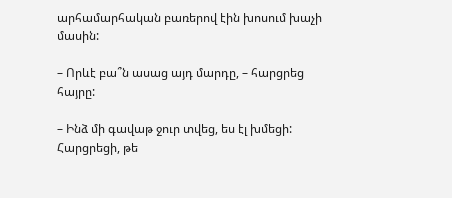արհամարհական բառերով էին խոսում խաչի մասին:

– Որևէ բա՞ն ասաց այդ մարդը, – հարցրեց հայրը:

– Ինձ մի գավաթ ջուր տվեց, ես էլ խմեցի: Հարցրեցի, թե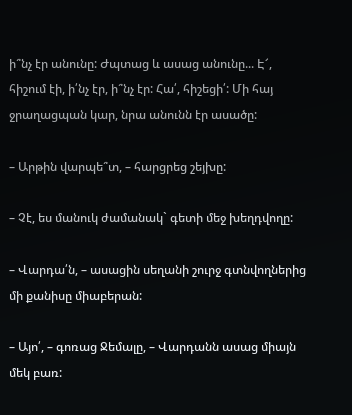ի՞նչ էր անունը: Ժպտաց և ասաց անունը... Է՜, հիշում էի, ի՛նչ էր, ի՞նչ էր: Հա՛, հիշեցի՛: Մի հայ ջրաղացպան կար, նրա անունն էր ասածը:

– Արթին վարպե՞տ, – հարցրեց շեյխը:

– Չէ, ես մանուկ ժամանակ` գետի մեջ խեղդվողը:

– Վարդա՛ն, – ասացին սեղանի շուրջ գտնվողներից մի քանիսը միաբերան:

– Այո՛, – գոռաց Ջեմալը, – Վարդանն ասաց միայն մեկ բառ: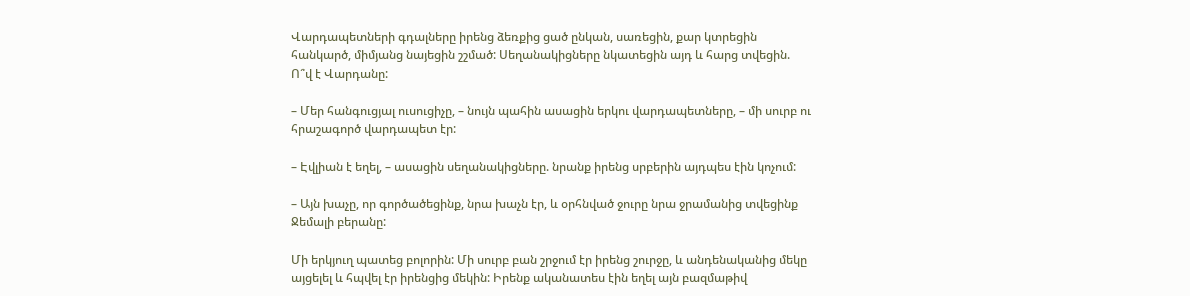Վարդապետների գդալները իրենց ձեռքից ցած ընկան, սառեցին, քար կտրեցին հանկարծ, միմյանց նայեցին շշմած: Սեղանակիցները նկատեցին այդ և հարց տվեցին. Ո՞վ է Վարդանը:

– Մեր հանգուցյալ ուսուցիչը, – նույն պահին ասացին երկու վարդապետները, – մի սուրբ ու հրաշագործ վարդապետ էր:

– Էվլիան է եղել, – ասացին սեղանակիցները. նրանք իրենց սրբերին այդպես էին կոչում:

– Այն խաչը, որ գործածեցինք, նրա խաչն էր, և օրհնված ջուրը նրա ջրամանից տվեցինք Ջեմալի բերանը:

Մի երկյուղ պատեց բոլորին: Մի սուրբ բան շրջում էր իրենց շուրջը, և անդենականից մեկը այցելել և հպվել էր իրենցից մեկին: Իրենք ականատես էին եղել այն բազմաթիվ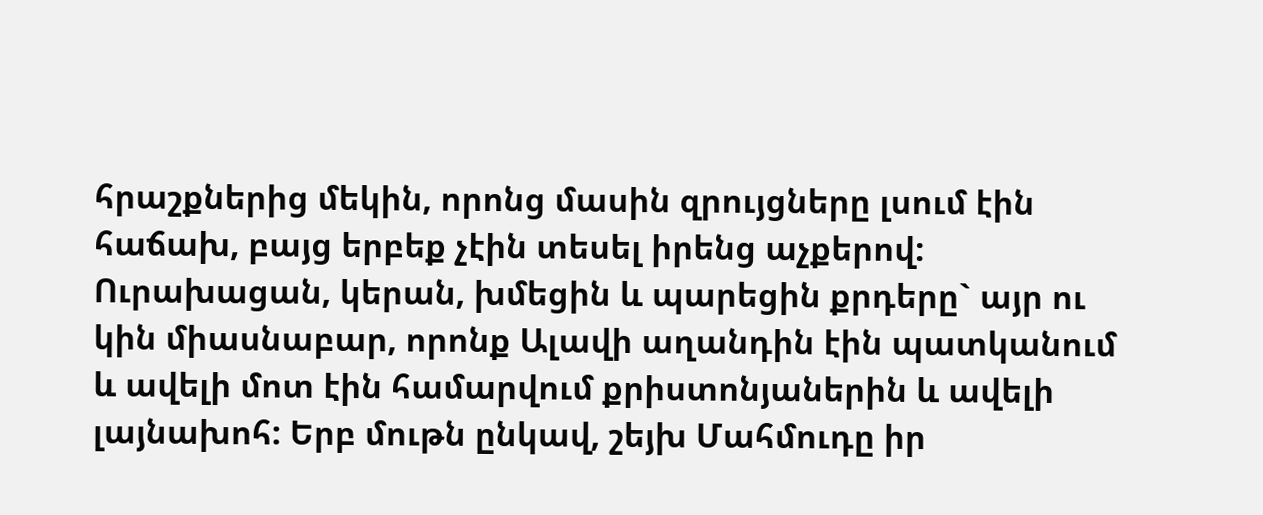հրաշքներից մեկին, որոնց մասին զրույցները լսում էին հաճախ, բայց երբեք չէին տեսել իրենց աչքերով: Ուրախացան, կերան, խմեցին և պարեցին քրդերը` այր ու կին միասնաբար, որոնք Ալավի աղանդին էին պատկանում և ավելի մոտ էին համարվում քրիստոնյաներին և ավելի լայնախոհ: Երբ մութն ընկավ, շեյխ Մահմուդը իր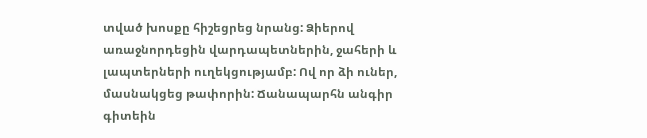տված խոսքը հիշեցրեց նրանց: Ձիերով առաջնորդեցին վարդապետներին, ջահերի և լապտերների ուղեկցությամբ: Ով որ ձի ուներ, մասնակցեց թափորին: Ճանապարհն անգիր գիտեին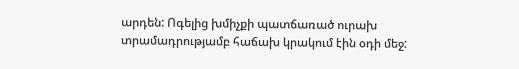արդեն: Ոգելից խմիչքի պատճառած ուրախ տրամադրությամբ հաճախ կրակում էին օդի մեջ: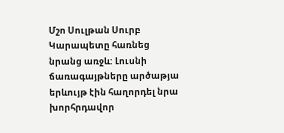Մշո Սուլթան Սուրբ Կարապետը հառնեց նրանց առջև: Լուսնի ճառագայթները արծաթյա երևույթ էին հաղորդել նրա խորհրդավոր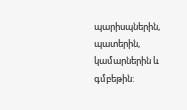պարիսպներին, պատերին, կամարներին և գմբեթին: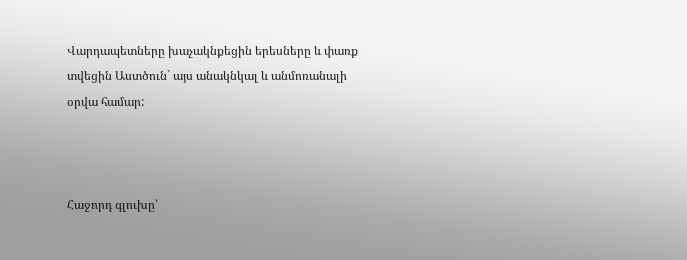Վարդապետները խաչակնքեցին երեսները և փառք տվեցին Աստծուն` այս անակնկալ և անմոռանալի օրվա համար:



Հաջորդ գլուխը՝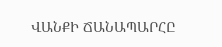ՎԱՆՔԻ ՃԱՆԱՊԱՐՀԸ